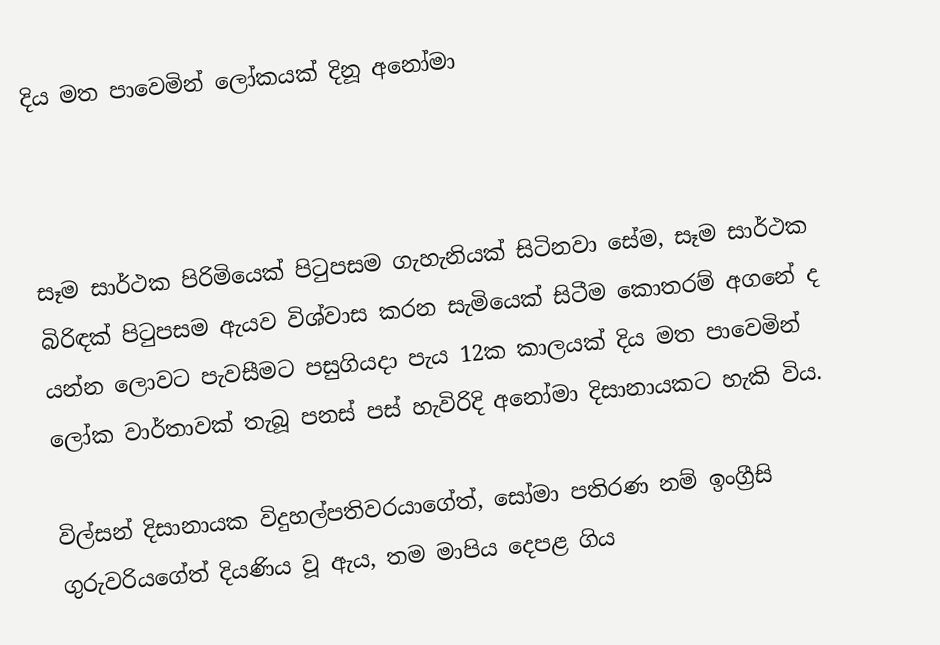දිය මත පාවෙමින් ලෝකයක් දිනූ අනෝමා



සෑම සාර්ථක පිරිමියෙක් පිටුපසම ගැහැනියක් සිටිනවා සේම, සෑම සාර්ථක බිරිඳක් පිටුපසම ඇයව විශ්වාස කරන සැමියෙක් සිටීම කොතරම් අගනේ ද යන්න ලොවට පැවසීමට පසුගියදා පැය 12ක කාලයක් දිය මත පාවෙමින් ලෝක වාර්තාවක් තැබූ පනස් පස් හැවිරිදි අනෝමා දිසානායකට හැකි විය.

විල්සන් දිසානායක විදුහල්පතිවරයාගේත්, සෝමා පතිරණ නම් ඉංග්‍රීසි ගුරුවරියගේත් දියණිය වූ ඇය, තම මාපිය දෙපළ ගිය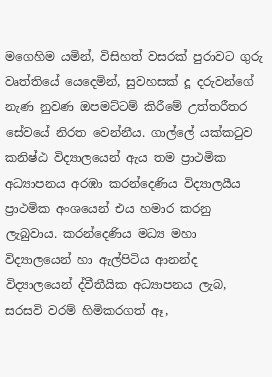මගෙහිම යමින්, විසිහත් වසරක් පුරාවට ගුරු වෘත්තියේ යෙදෙමින්, සුවහසක් දූ දරුවන්ගේ නැණ නුවණ ඔපමට්ටම් කිරීමේ උත්තරීතර සේවයේ නිරත වෙන්නීය. ගාල්ලේ යක්කටුව කනිෂ්ඨ විද්‍යාලයෙන් ඇය තම ප්‍රාථමික අධ්‍යාපනය අරඹා කරන්දෙණිය විද්‍යාලයීය ප්‍රාථමික අංශයෙන් එය හමාර කරනු ලැබුවාය. කරන්දෙණිය මධ්‍ය මහා විද්‍යාලයෙන් හා ඇල්පිටිය ආනන්ද විද්‍යාලයෙන් ද්වීතීයික අධ්‍යාපනය ලැබ, සරසවි වරම් හිමිකරගත් ඈ,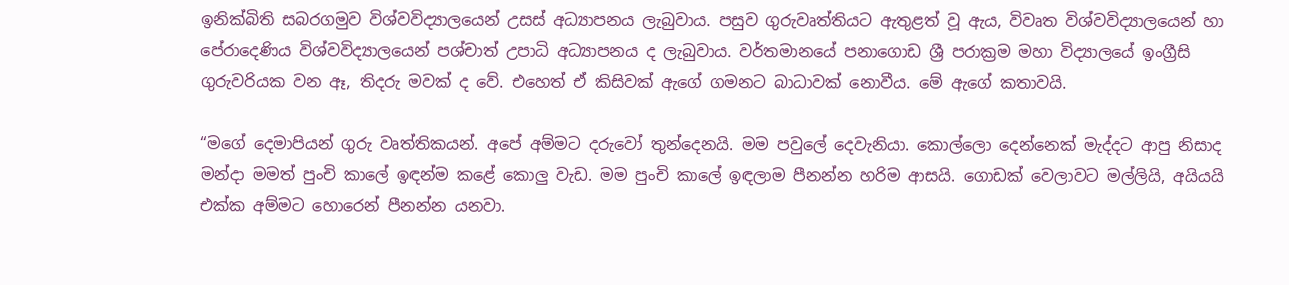ඉනික්බිති සබරගමුව විශ්වවිද්‍යාලයෙන් උසස් අධ්‍යාපනය ලැබුවාය. පසුව ගුරුවෘත්තියට ඇතුළත් වූ ඇය, විවෘත විශ්වවිද්‍යාලයෙන් හා පේරාදෙණිය විශ්වවිද්‍යාලයෙන් පශ්චාත් උපාධි අධ්‍යාපනය ද ලැබුවාය. වර්තමානයේ පනාගොඩ ශ්‍රී පරාක්‍රම මහා විද්‍යාලයේ ඉංග්‍රීසි ගුරුවරියක වන ඈ, තිදරු මවක් ද වේ. එහෙත් ඒ කිසිවක් ඇගේ ගමනට බාධාවක් නොවීය. මේ ඇගේ කතාවයි.

“මගේ දෙමාපියන් ගුරු වෘත්තිකයන්. අපේ අම්මට දරුවෝ තුන්දෙනයි. මම පවුලේ දෙවැනියා. කොල්ලො දෙන්නෙක් මැද්දට ආපු නිසාද මන්දා මමත් පුංචි කාලේ ඉඳන්ම කළේ කොලු‍ වැඩ. මම පුංචි කාලේ ඉඳලාම පීනන්න හරිම ආසයි. ගොඩක් වෙලාවට මල්ලියි, අයියයි එක්ක අම්මට හොරෙන් පීනන්න යනවා.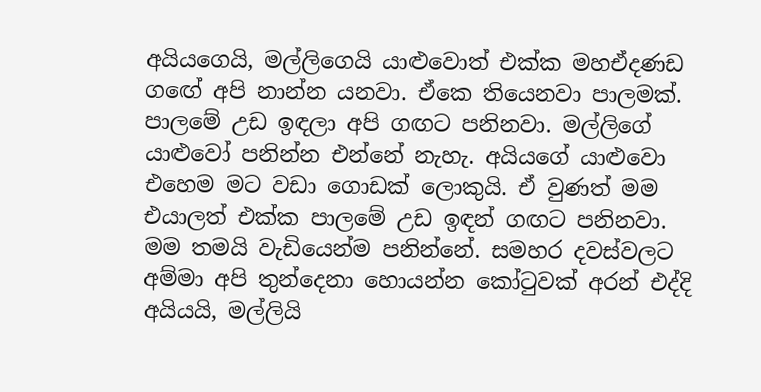අයියගෙයි, මල්ලිගෙයි යාළුවොත් එක්ක මහඒදණඩ ගඟේ අපි නාන්න යනවා. ඒකෙ තියෙනවා පාලමක්. පාලමේ උඩ ඉඳලා අපි ගඟට පනිනවා. මල්ලිගේ යාළුවෝ පනින්න එන්නේ නැහැ. අයියගේ යාළුවො එහෙම මට වඩා ගොඩක් ලොකුයි. ඒ වුණත් මම එයාලත් එක්ක පාලමේ උඩ ඉඳන් ගඟට පනිනවා. මම තමයි වැඩියෙන්ම පනින්නේ. සමහර දවස්වලට අම්මා අපි තුන්දෙනා හොයන්න කෝටුවක් අරන් එද්දි අයියයි, මල්ලියි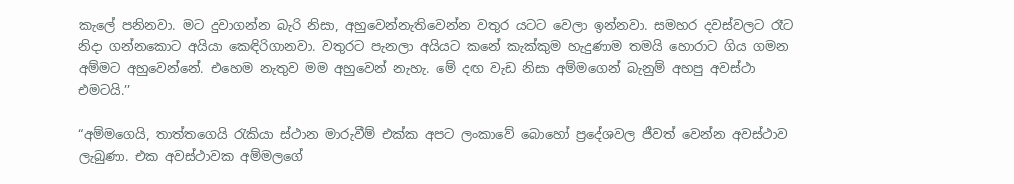කැලේ පනිනවා. මට දුවාගන්න බැරි නිසා, අහුවෙන්නැතිවෙන්න වතුර යටට වෙලා ඉන්නවා. සමහර දවස්වලට රෑට නිදා ගන්නකොට අයියා කෙඳිරිගානවා. වතුරට පැනලා අයියට කනේ කැක්කුම හැදුණාම තමයි හොරාට ගිය ගමන අම්මට අහුවෙන්නේ. එහෙම නැතුව මම අහුවෙන් නැහැ. මේ දඟ වැඩ නිසා අම්මගෙන් බැනුම් අහපු අවස්ථා එමටයි.’’

“අම්මගෙයි, තාත්තගෙයි රැකියා ස්ථාන මාරුවීම් එක්ක අපට ලංකාවේ බොහෝ ප්‍රදේශවල ජීවත් වෙන්න අවස්ථාව ලැබුණා. එක අවස්ථාවක අම්මලගේ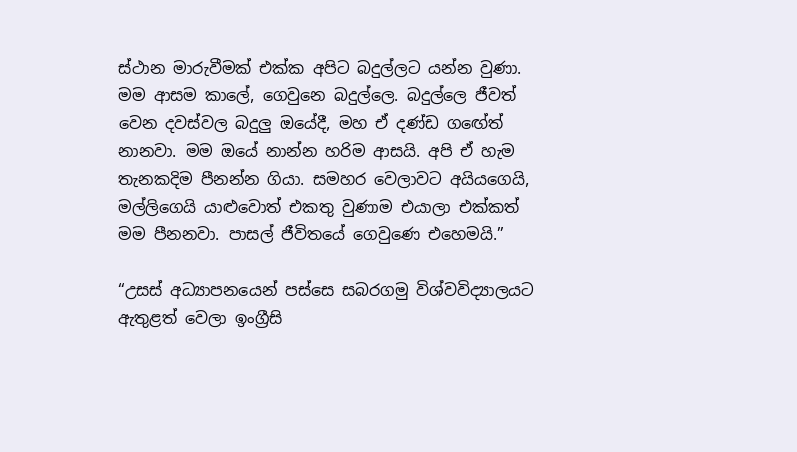ස්ථාන මාරුවීමක් එක්ක අපිට බදුල්ලට යන්න වුණා. මම ආසම කාලේ, ගෙවුනෙ බදුල්ලෙ. බදුල්ලෙ ජීවත් වෙන දවස්වල බදුලු‍ ඔයේදී, මහ ඒ දණ්ඩ ගඟේත් නානවා. මම ඔයේ නාන්න හරිම ආසයි. අපි ඒ හැම තැනකදිම පීනන්න ගියා. සමහර වෙලාවට අයියගෙයි, මල්ලිගෙයි යාළු‍වොත් එකතු වුණාම එයාලා එක්කත් මම පීනනවා. පාසල් ජීවිතයේ ගෙවුණෙ එහෙමයි.”

“උසස් අධ්‍යාපනයෙන් පස්සෙ සබරගමු විශ්වවිද්‍යාලයට ඇතුළත් වෙලා ඉංග්‍රීසි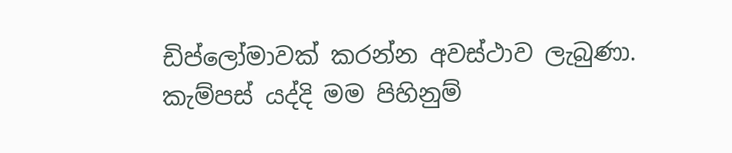ඩිප්ලෝමාවක් කරන්න අවස්ථාව ලැබුණා. කැම්පස් යද්දි මම පිහිනුම්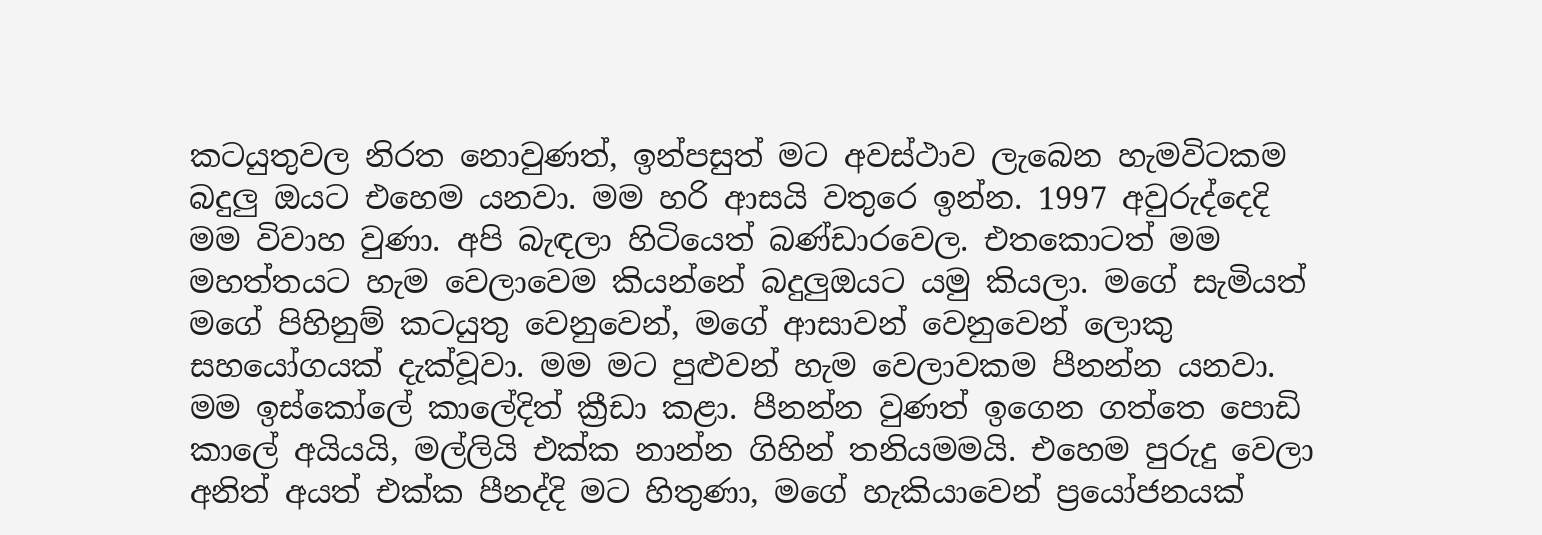කටයුතුවල නිරත නොවුණත්, ඉන්පසුත් මට අවස්ථාව ලැබෙන හැමවිටකම බදුලු‍ ඔයට එහෙම යනවා. මම හරි ආසයි වතුරෙ ඉන්න. 1997 අවුරුද්දෙදි මම විවාහ වුණා. අපි බැඳලා හිටියෙත් බණ්ඩාරවෙල. එතකොටත් මම මහත්තයට හැම වෙලාවෙම කියන්නේ බදුලු‍ඔයට යමු කියලා. මගේ සැමියත් මගේ පිහිනුම් කටයුතු වෙනුවෙන්, මගේ ආසාවන් වෙනුවෙන් ලොකු සහයෝගයක් දැක්වූවා. මම මට පුළුවන් හැම වෙලාවකම පීනන්න යනවා. මම ඉස්කෝලේ කාලේදිත් ක්‍රීඩා කළා. පීනන්න වුණත් ඉගෙන ගත්තෙ පොඩි කාලේ අයියයි, මල්ලියි එක්ක නාන්න ගිහින් තනියමමයි. එහෙම පුරුදු වෙලා අනිත් අයත් එක්ක පීනද්දි මට හිතුණා, මගේ හැකියාවෙන් ප්‍රයෝජනයක්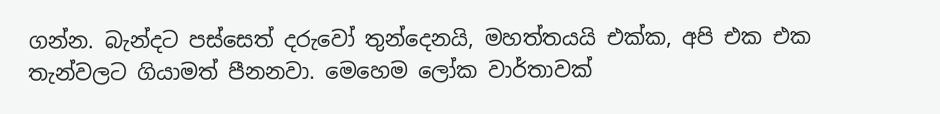ගන්න. බැන්දට පස්සෙත් දරුවෝ තුන්දෙනයි, මහත්තයයි එක්ක, අපි එක එක තැන්වලට ගියාමත් පීනනවා. මෙහෙම ලෝක වාර්තාවක්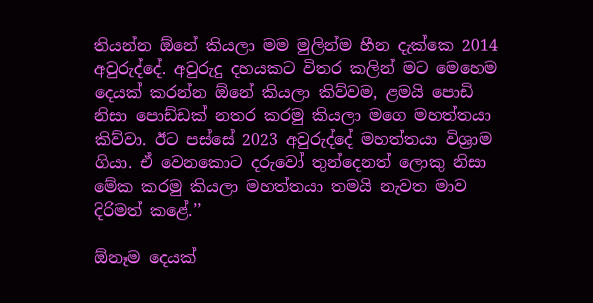තියන්න ඕනේ කියලා මම මුලින්ම හීන දැක්කෙ 2014 අවුරුද්දේ. අවුරුදු දහයකට විතර කලින් මට මෙහෙම දෙයක් කරන්න ඕනේ කියලා කිව්වම, ළමයි පොඩි නිසා පොඩ්ඩක් නතර කරමු කියලා මගෙ මහත්තයා කිව්වා. ඊට පස්සේ 2023 අවුරුද්දේ මහත්තයා විශ්‍රාම ගියා. ඒ වෙනකොට දරුවෝ තුන්දෙනත් ලොකු නිසා මේක කරමු කියලා මහත්තයා තමයි නැවත මාව දිරිමත් කළේ.’’

ඕනෑම දෙයක්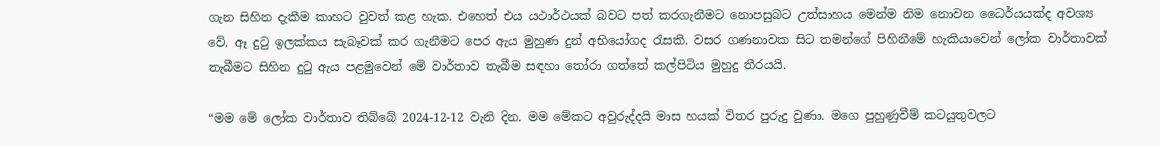ගැන සිහින දැකීම කාහට වුවත් කළ හැක. එහෙත් එය යථාර්ථයක් බවට පත් කරගැනීමට නොපසුබට උත්සාහය මෙන්ම නිම නොවන ධෛර්යයක්ද අවශ්‍ය වේ. ඈ දුටු ඉලක්කය සැබෑවක් කර ගැනීමට පෙර ඇය මුහුණ දුන් අභියෝගද රැසකි. වසර ගණනාවක සිට තමන්ගේ පිහිනීමේ හැකියාවෙන් ලෝක වාර්තාවක් තැබීමට සිහින දුටු ඇය පළමුවෙන් මේ වාර්තාව තැබීම සඳහා තෝරා ගත්තේ කල්පිටිය මුහුදු තීරයයි.

“මම මේ ලෝක වාර්තාව තිබ්බේ 2024-12-12 වැනි දින. මම මේකට අවුරුද්දයි මාස හයක් විතර පුරුදු වුණා. මගෙ පුහුණුවීම් කටයුතුවලට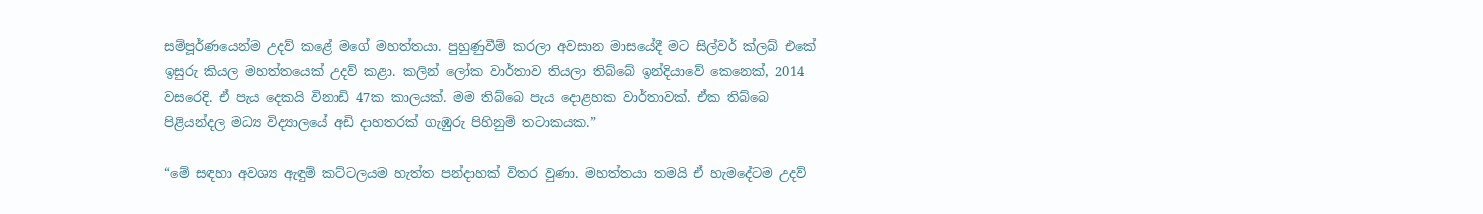සම්පූර්ණයෙන්ම උදව් කළේ මගේ මහත්තයා. පුහුණුවීම් කරලා අවසාන මාසයේදී මට සිල්වර් ක්ලබ් එකේ ඉසුරු කියල මහත්තයෙක් උදව් කළා. කලින් ලෝක වාර්තාව තියලා තිබ්බේ ඉන්දියාවේ කෙනෙක්, 2014 වසරෙදි. ඒ පැය දෙකයි විනාඩි 47ක කාලයක්. මම තිබ්බෙ පැය දොළහක වාර්තාවක්. ඒක තිබ්බෙ පිළියන්දල මධ්‍ය විද්‍යාලයේ අඩි දාහතරක් ගැඹුරු පිහිනුම් තටාකයක.”

“මේ සඳහා අවශ්‍ය ඇඳුම් කට්ටලයම හැත්ත පන්දාහක් විතර වුණා. මහත්තයා තමයි ඒ හැමදේටම උදව්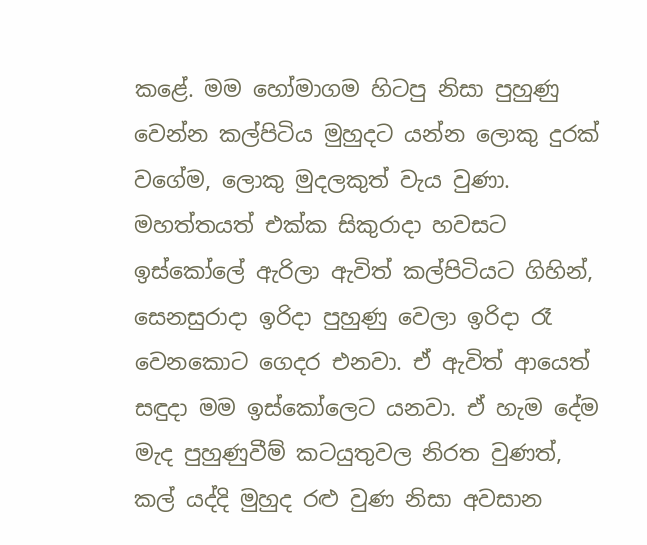කළේ. මම හෝමාගම හිටපු නිසා පුහුණු වෙන්න කල්පිටිය මුහුදට යන්න ලොකු දුරක් වගේම, ලොකු මුදලකුත් වැය වුණා. මහත්තයත් එක්ක සිකුරාදා හවසට ඉස්කෝලේ ඇරිලා ඇවිත් කල්පිටියට ගිහින්, සෙනසුරාදා ඉරිදා පුහුණු වෙලා ඉරිදා රෑ වෙනකොට ගෙදර එනවා. ඒ ඇවිත් ආයෙත් සඳුදා මම ඉස්කෝලෙට යනවා. ඒ හැම දේම මැද පුහුණුවීම් කටයුතුවල නිරත වුණත්, කල් යද්දි මුහුද රළු වුණ නිසා අවසාන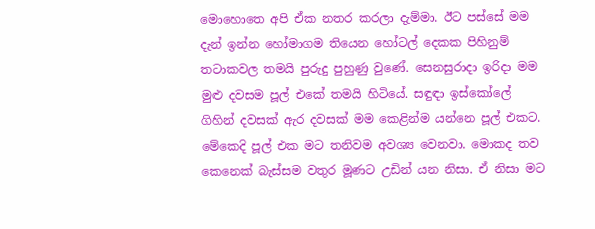මොහොතෙ අපි ඒක නතර කරලා දැම්මා. ඊට පස්සේ මම දැන් ඉන්න හෝමාගම තියෙන හෝටල් දෙකක පිහිනුම් තටාකවල තමයි පුරුදු පුහුණු වුණේ. සෙනසුරාදා ඉරිදා මම මුළු දවසම පූල් එකේ තමයි හිටියේ. සඳුඳා ඉස්කෝලේ ගිහින් දවසක් ඇර දවසක් මම කෙළින්ම යන්නෙ පූල් එකට. මේකෙදි පූල් එක මට තනිවම අවශ්‍ය වෙනවා. මොකද තව කෙනෙක් බැස්සම වතුර මූණට උඩින් යන නිසා. ඒ නිසා මට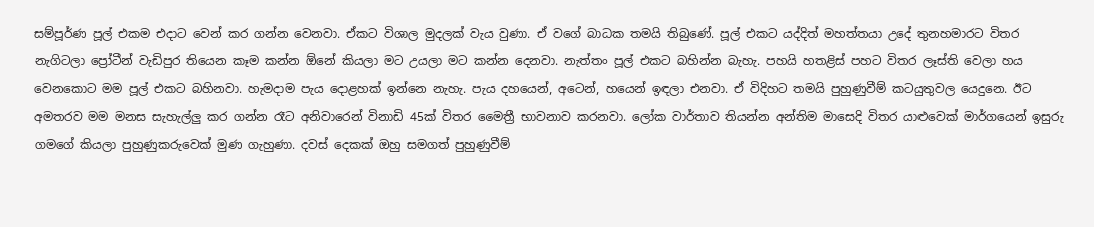සම්පූර්ණ පූල් එකම එදාට වෙන් කර ගන්න වෙනවා. ඒකට විශාල මුදලක් වැය වුණා. ඒ වගේ බාධක තමයි තිබුණේ. පූල් එකට යද්දිත් මහත්තයා උදේ තුනහමාරට විතර නැගිටලා ප්‍රෝටීන් වැඩිපුර තියෙන කෑම කන්න ඕනේ කියලා මට උයලා මට කන්න දෙනවා. නැත්තං පූල් එකට බහින්න බැහැ. පහයි හතළිස් පහට විතර ලෑස්ති වෙලා හය වෙනකොට මම පූල් එකට බහිනවා. හැමදාම පැය දොළහක් ඉන්නෙ නැහැ. පැය දහයෙන්, අටෙන්, හයෙන් ඉඳලා එනවා. ඒ විදිහට තමයි පුහුණුවීම් කටයුතුවල යෙදුනෙ. ඊට අමතරව මම මනස සැහැල්ලු‍ කර ගන්න රෑට අනිවාරෙන් විනාඩි 45ක් විතර මෛත්‍රී භාවනාව කරනවා. ලෝක වාර්තාව තියන්න අන්තිම මාසෙදි විතර යාළුවෙක් මාර්ගයෙන් ඉසුරු ගමගේ කියලා පුහුණුකරුවෙක් මුණ ගැහුණා. දවස් දෙකක් ඔහු සමගත් පුහුණුවීම්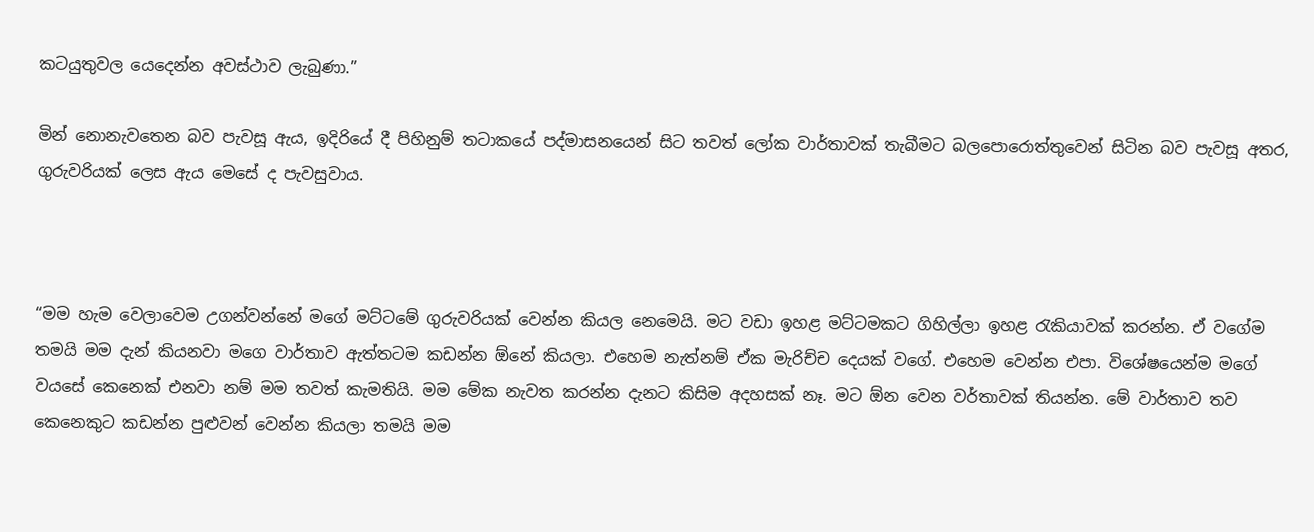කටයුතුවල යෙදෙන්න අවස්ථාව ලැබුණා.”

මින් නොනැවතෙන බව පැවසූ ඇය, ඉදිරියේ දී පිහිනුම් තටාකයේ පද්මාසනයෙන් සිට තවත් ලෝක වාර්තාවක් තැබීමට බලපොරොත්තුවෙන් සිටින බව පැවසූ අතර, ගුරුවරියක් ලෙස ඇය මෙසේ ද පැවසුවාය.



“මම හැම වෙලාවෙම උගන්වන්නේ මගේ මට්ටමේ ගුරුවරියක් වෙන්න කියල නෙමෙයි. මට වඩා ඉහළ මට්ටමකට ගිහිල්ලා ඉහළ රැකියාවක් කරන්න. ඒ වගේම තමයි මම දැන් කියනවා මගෙ වාර්තාව ඇත්තටම කඩන්න ඕනේ කියලා. එහෙම නැත්නම් ඒක මැරිච්ච දෙයක් වගේ. එහෙම වෙන්න එපා. විශේෂයෙන්ම මගේ වයසේ කෙනෙක් එනවා නම් මම තවත් කැමතියි. මම මේක නැවත කරන්න දැනට කිසිම අදහසක් නෑ. මට ඕන වෙන වර්තාවක් තියන්න. මේ වාර්තාව තව කෙනෙකුට කඩන්න පුළුවන් වෙන්න කියලා තමයි මම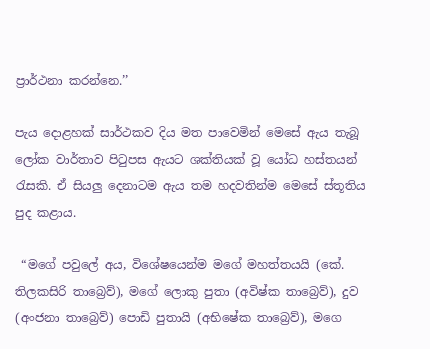ප්‍රාර්ථනා කරන්නෙ.’’

පැය දොළහක් සාර්ථකව දිය මත පාවෙමින් මෙසේ ඇය තැබූ ලෝක වාර්තාව පිටුපස ඇයට ශක්තියක් වූ යෝධ හස්තයන් රැසකි. ඒ සියලු‍ දෙනාටම ඇය තම හදවතින්ම මෙසේ ස්තූතිය පුද කළාය.

 “මගේ පවුලේ අය, විශේෂයෙන්ම මගේ මහත්තයයි (කේ. තිලකසිරි තාබ්‍රෙව්), මගේ ලොකු පුතා (අවිෂ්ක තාබ්‍රෙව්), දුව (අංජනා තාබ්‍රෙව්) පොඩි පුතායි (අභිෂේක තාබ්‍රෙව්), මගෙ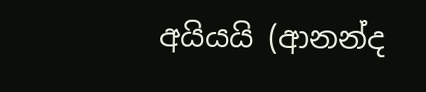අයියයි (ආනන්ද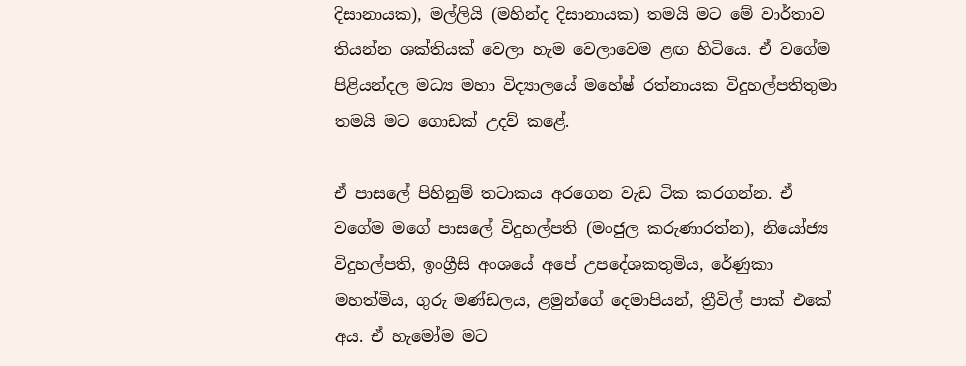දිසානායක), මල්ලියි (මහින්ද දිසානායක) තමයි මට මේ වාර්තාව තියන්න ශක්තියක් වෙලා හැම වෙලාවෙම ළඟ හිටියෙ. ඒ වගේම පිළියන්දල මධ්‍ය මහා විද්‍යාලයේ මහේෂ් රත්නායක විදුහල්පතිතුමා තමයි මට ගොඩක් උදව් කළේ.

ඒ පාසලේ පිහිනුම් තටාකය අරගෙන වැඩ ටික කරගන්න. ඒ වගේම මගේ පාසලේ විදුහල්පති (මංජුල කරුණාරත්න), නියෝජ්‍ය විදුහල්පති, ඉංග්‍රීසි අංශයේ අපේ උපදේශකතුමිය, රේණුකා මහත්මිය, ගුරු මණ්ඩලය, ළමුන්ගේ දෙමාපියන්, ත්‍රීවිල් පාක් එකේ අය. ඒ හැමෝම මට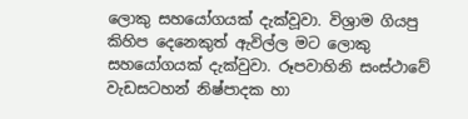ලොකු සහයෝගයක් දැක්වූවා. විශ්‍රාම ගියපු කිහිප දෙනෙකුත් ඇවිල්ල මට ලොකු සහයෝගයක් දැක්වුවා. රූපවාහිනි සංස්ථාවේ වැඩසටහන් නිෂ්පාදක හා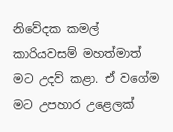නිවේදක කමල් කාරියවසම් මහත්මාත් මට උදව් කළා. ඒ වගේම මට උපහාර උළෙලක්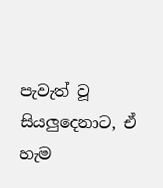පැවැත් වූ සියලු‍දෙනාට, ඒ හැම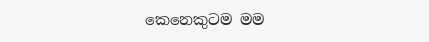කෙනෙකුටම මම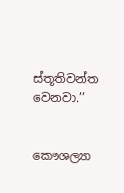ස්තූතිවන්ත වෙනවා.’’


කෞශල්‍යා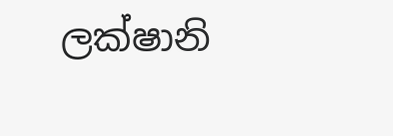ලක්ෂානි